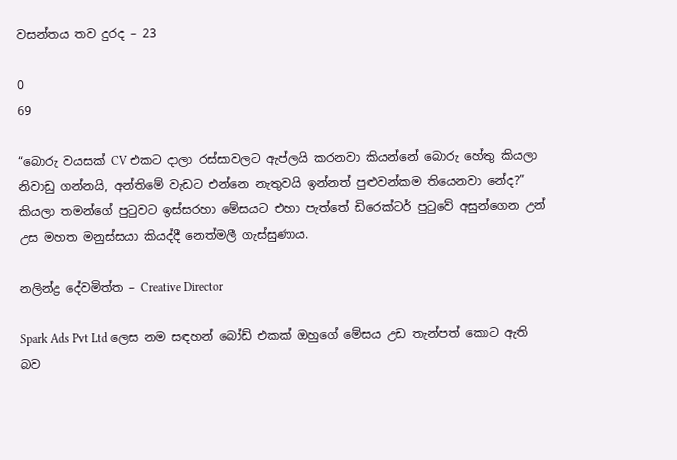වසන්තය තව දුරද – 23

0
69

“බොරු වයසක් CV එකට දාලා රස්සාවලට ඇප්ලයි කරනවා කියන්නේ බොරු හේතු කියලා නිවාඩු ගන්නයි, අන්තිමේ වැඩට එන්නෙ නැතුවයි ඉන්නත් පුළුවන්කම තියෙනවා නේද?” කියලා තමන්ගේ පුටුවට ඉස්සරහා මේසයට එහා පැත්තේ ඩිරෙක්ටර් පුටුවේ අසුන්ගෙන උන් උස මහත මනුස්සයා කියද්දී නෙත්මලී ගැස්සුණාය.

නලින්ද්‍ර දේවමිත්ත – Creative Director

Spark Ads Pvt Ltd ලෙස නම සඳහන් බෝඩ් එකක් ඔහුගේ මේසය උඩ තැන්පත් කොට ඇති බව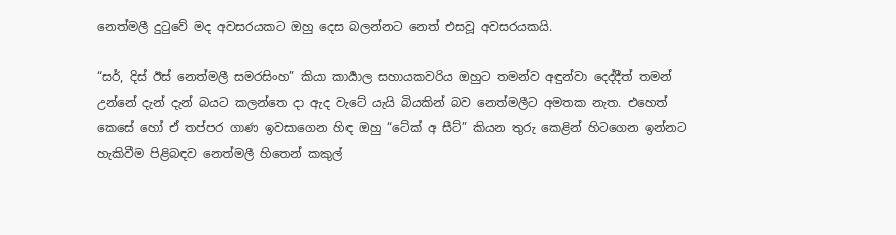නෙත්මලී දුටුවේ මද අවසරයකට ඔහු දෙස බලන්නට නෙත් එසවූ අවසරයකයි.

“සර්, දිස් ඊස් නෙත්මලී සමරසිංහ” කියා කාර්‍යාල සහායකවරිය ඔහුට තමන්ව අඳුන්වා දෙද්දීත් තමන් උන්නේ දැන් දැන් බයට කලන්තෙ දා ඇද වැටේ යැයි බියකින් බව නෙත්මලීට අමතක නැත. එහෙත් කෙසේ හෝ ඒ තප්පර ගාණ ඉවසාගෙන හිඳ ඔහු “ටේක් අ සීට්” කියන තුරු කෙළින් හිටගෙන ඉන්නට හැකිවීම පිළිබඳව නෙත්මලී හිතෙන් කකුල්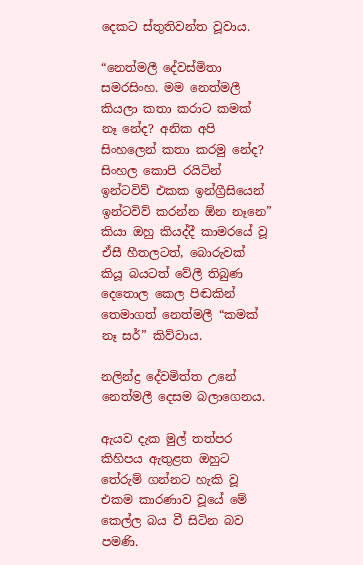දෙකට ස්තුතිවන්ත වූවාය.

“නෙත්මලී දේවස්මිතා සමරසිංහ. මම නෙත්මලී කියලා කතා කරාට කමක් නෑ නේද? අනික අපි සිංහලෙන් කතා කරමු නේද? සිංහල කොපි රයිටින් ඉන්ටවිව් එකක ඉන්ග්‍රීසියෙන් ඉන්ටවිව් කරන්න ඕන නෑනෙ” කියා ඔහු කියද්දී කාමරයේ වූ ඒසී හීතලටත්, බොරුවක් කියූ බයටත් වේලී තිබුණ දෙතොල කෙල පිඬකින් තෙමාගත් නෙත්මලී “කමක් නෑ සර්” කිව්වාය.

නලින්ද්‍ර දේවමිත්ත උනේ නෙත්මලී දෙසම බලාගෙනය.

ඇයව දැක මුල් තත්පර කිහිපය ඇතුළත ඔහුට තේරුම් ගන්නට හැකි වූ එකම කාරණාව වූයේ මේ කෙල්ල බය වී සිටින බව පමණි.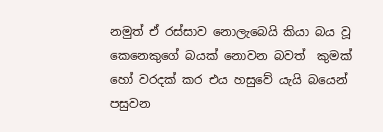නමුත් ඒ රස්සාව නොලැබෙයි කියා බය වූ කෙනෙකුගේ බයක් නොවන බවත්  කුමක් හෝ වරදක් කර එය හසුවේ යැයි බයෙන් පසුවන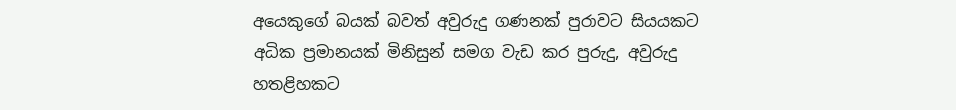අයෙකුගේ බයක් බවත් අවුරුදු ගණනක් පුරාවට සියයකට අධික ප්‍රමානයක් මිනිසුන් සමග වැඩ කර පුරුදු, අවුරුදු හතළිහකට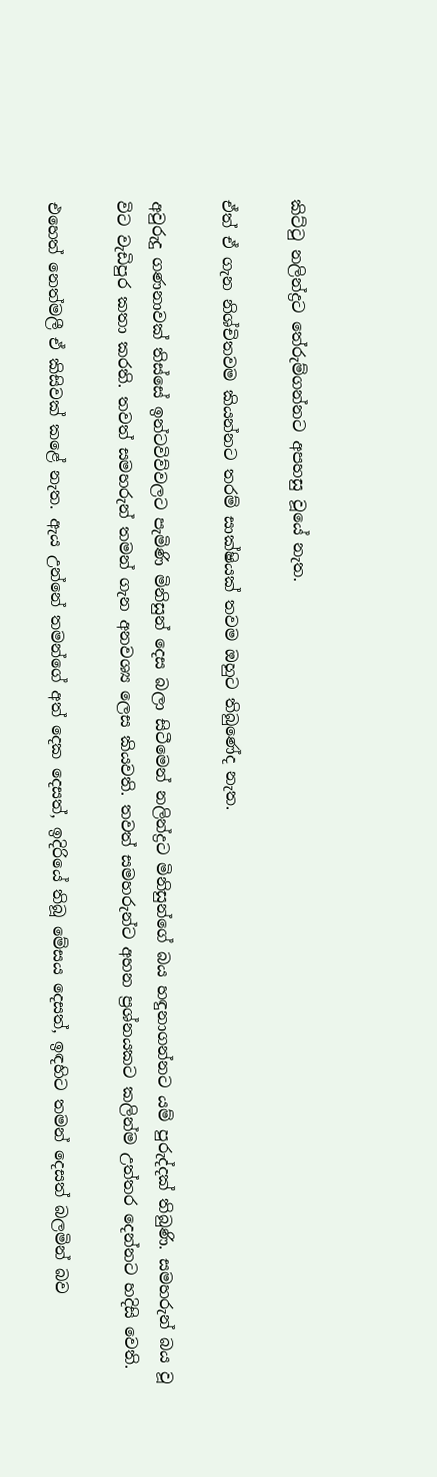කිට්ටු නලින්ද්‍රට තේරුම්ගන්නට අපහසු වූයේ නැත.

ඒත් ඒ ගැන නිශ්චිතවම කියන්නට තරම් සාක්ෂියක් තවම ඔහුට තිබුණේද නැත.

අවුරුදු ගණනාවක් තිස්සේ ඉන්ටවිව්වලට පැමිණි මිනිසුන් දෙස බලා සිටීමෙන් නලින්ද්‍රට මිනිසුන්ගේ බය හඳුනාගන්නට යම් පුරුද්දක් තිබුණි. සමහරුන් බය වූ විට වැඩිපුර කතා කරති. තවත් සමහරුන් තමන් ගැන අනවශ්‍ය ලෙස කියවති. තවත් සමහරුන්ට අහන ප්‍රශ්නයකට කලින්ම උත්තර දෙන්නට හදිසි වෙති.

එහෙත් නෙත්මලී ඒ කිසිවක් කළේ නැත. ඇය උන්නේ තමන්ගේ අත් දෙක දෙසත්, ඉදිරියේ තිබූ මේසය දෙසත්, ඉඳහිට තමන් දෙසත් බලමින් බව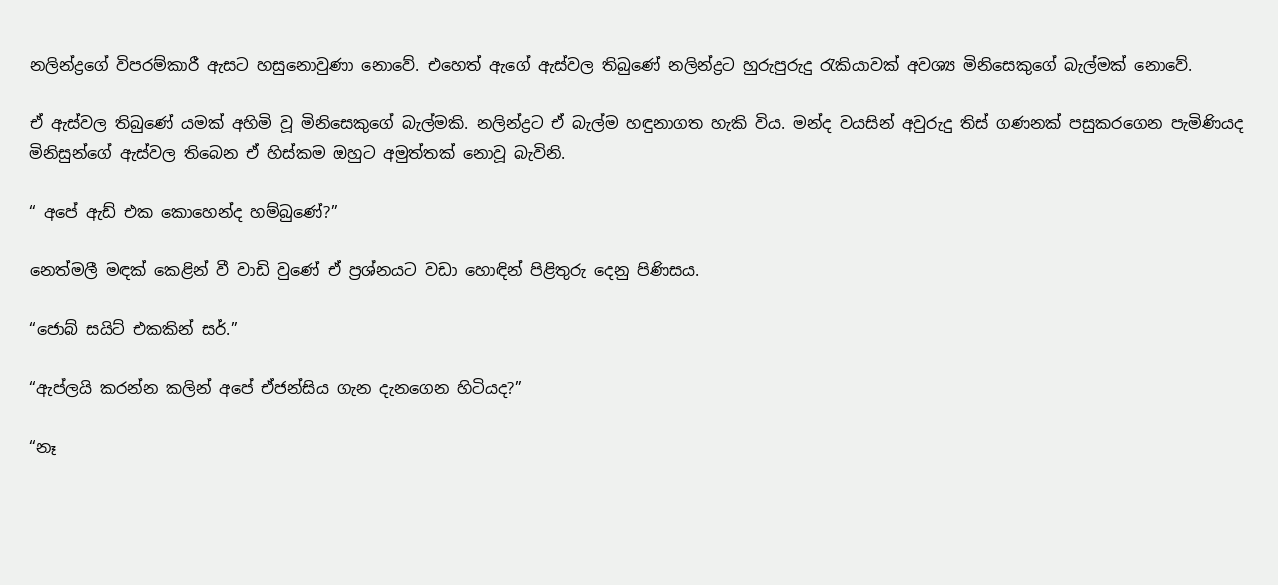නලින්ද්‍රගේ විපරම්කාරී ඇසට හසුනොවුණා නොවේ. එහෙත් ඇගේ ඇස්වල තිබුණේ නලින්ද්‍රට හුරුපුරුදු රැකියාවක් අවශ්‍ය මිනිසෙකුගේ බැල්මක් නොවේ.

ඒ ඇස්වල තිබුණේ යමක් අහිමි වූ මිනිසෙකුගේ බැල්මකි. නලින්ද්‍රට ඒ බැල්ම හඳුනාගත හැකි විය. මන්ද වයසින් අවුරුදු තිස් ගණනක් පසුකරගෙන පැමිණියද මිනිසුන්ගේ ඇස්වල තිබෙන ඒ හිස්කම ඔහුට අමුත්තක් නොවූ බැවිනි.

“ අපේ ඇඩ් එක කොහෙන්ද හම්බුණේ?”

නෙත්මලී මඳක් කෙළින් වී වාඩි වුණේ ඒ ප්‍රශ්නයට වඩා හොඳින් පිළිතුරු දෙනු පිණිසය.

“ජොබ් සයිට් එකකින් සර්.”

“ඇප්ලයි කරන්න කලින් අපේ ඒජන්සිය ගැන දැනගෙන හිටියද?”

“නෑ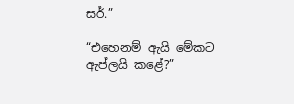සර්.”

“එහෙනම් ඇයි මේකට ඇප්ලයි කළේ?”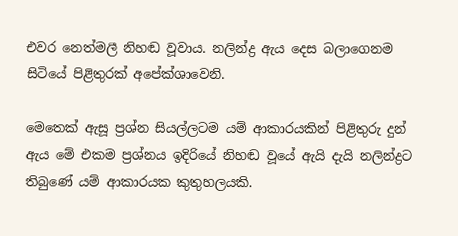එවර නෙත්මලී නිහඬ වූවාය. නලින්ද්‍ර ඇය දෙස බලාගෙනම සිටියේ පිළිතුරක් අපේක්ශාවෙනි.

මෙතෙක් ඇසූ ප්‍රශ්න සියල්ලටම යම් ආකාරයකින් පිළිතුරු දුන් ඇය මේ එකම ප්‍රශ්නය ඉදිරියේ නිහඬ වූයේ ඇයි දැයි නලින්ද්‍රට තිබුණේ යම් ආකාරයක කුතුහලයකි.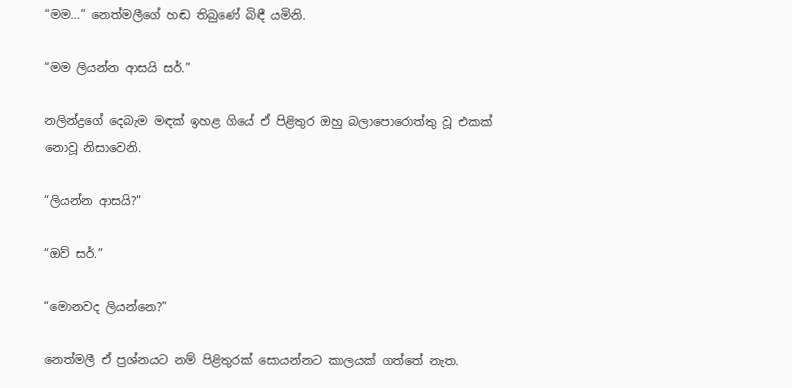“මම…” නෙත්මලීගේ හඬ තිබුණේ බිඳී යමිනි.

“මම ලියන්න ආසයි සර්.”

නලින්ද්‍රගේ දෙබැම මඳක් ඉහළ ගියේ ඒ පිළිතුර ඔහු බලාපොරොත්තු වූ එකක් නොවූ නිසාවෙනි.

“ලියන්න ආසයි?”

“ඔව් සර්.”

“මොනවද ලියන්නෙ?”

නෙත්මලී ඒ ප්‍රශ්නයට නම් පිළිතුරක් සොයන්නට කාලයක් ගත්තේ නැත.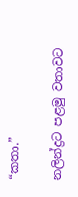“කතා.”

නලින්ද්‍රට පළමු වතාවට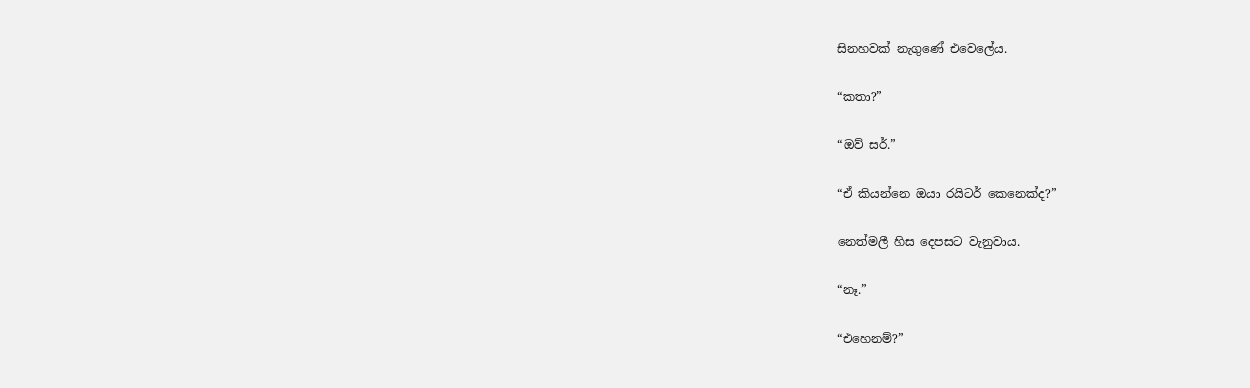සිනහවක් නැගුණේ එවෙලේය.

“කතා?”

“ඔව් සර්.”

“ඒ කියන්නෙ ඔයා රයිටර් කෙනෙක්ද?”

නෙත්මලී හිස දෙපසට වැනුවාය.

“නෑ.”

“එහෙනම්?”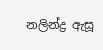නලින්ද්‍ර ඇසූ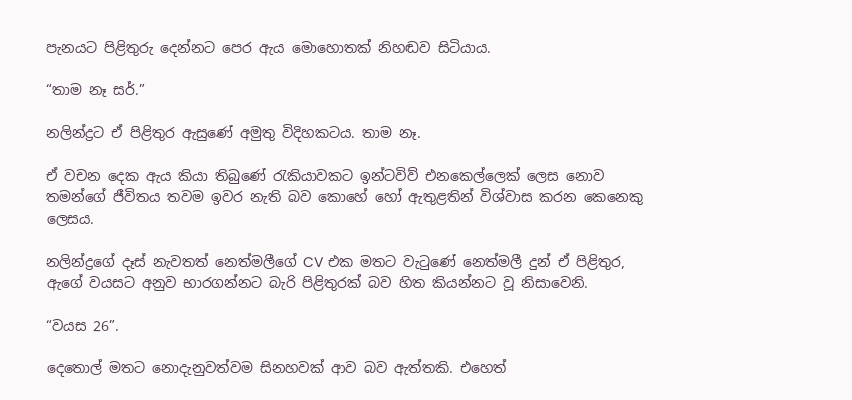පැනයට පිළිතුරු දෙන්නට පෙර ඇය මොහොතක් නිහඬව සිටියාය.

“තාම නෑ සර්.”

නලින්ද්‍රට ඒ පිළිතුර ඇසුණේ අමුතු විදිහකටය. තාම නෑ.

ඒ වචන දෙක ඇය කියා තිබුණේ රැකියාවකට ඉන්ටවිව් එනකෙල්ලෙක් ලෙස නොව තමන්ගේ ජීවිතය තවම ඉවර නැති බව කොහේ හෝ ඇතුළතින් විශ්වාස කරන කෙනෙකු ලෙසය.

නලින්ද්‍රගේ දෑස් නැවතත් නෙත්මලීගේ CV එක මතට වැටුණේ නෙත්මලී දුන් ඒ පිළිතුර, ඇගේ වයසට අනුව භාරගන්නට බැරි පිළිතුරක් බව හිත කියන්නට වූ නිසාවෙනි.

“වයස 26”.

දෙතොල් මතට නොදැනුවත්වම සිනහවක් ආව බව ඇත්තකි. එහෙත්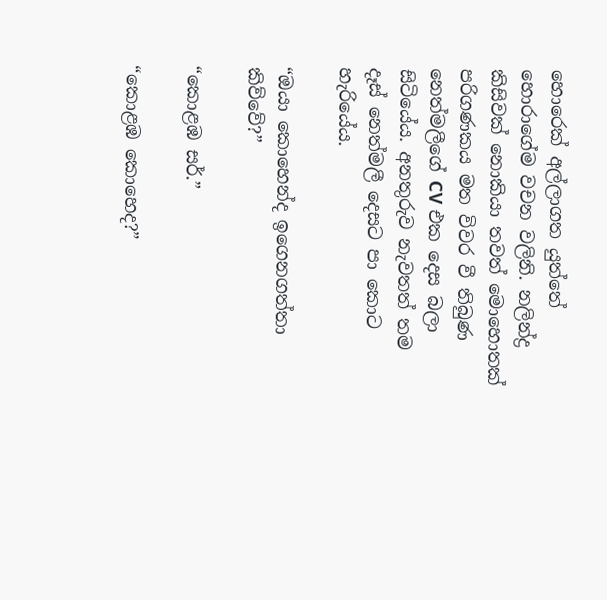හොරෙක් අල්ලාගත යුත්තේ හොරාගේම වචන වලිනි. නලින්ද්‍ර කිසිවක් නොකියා තවත් මොහොතක් පරිගණකය මත විවර වී තිබුණ නෙත්මලීගේ CV එක දෙස බලා සිටියේය. අනතුරුව නැවතත් තම දෑස් නෙත්මලී දෙසට පා කොට හැරියේය.

“ඔයා කොහෙන්ද ඉගෙනගත්තා කිව්වේ?”

“කොළඹ සර්.”

“කොළඹ කොහෙද?”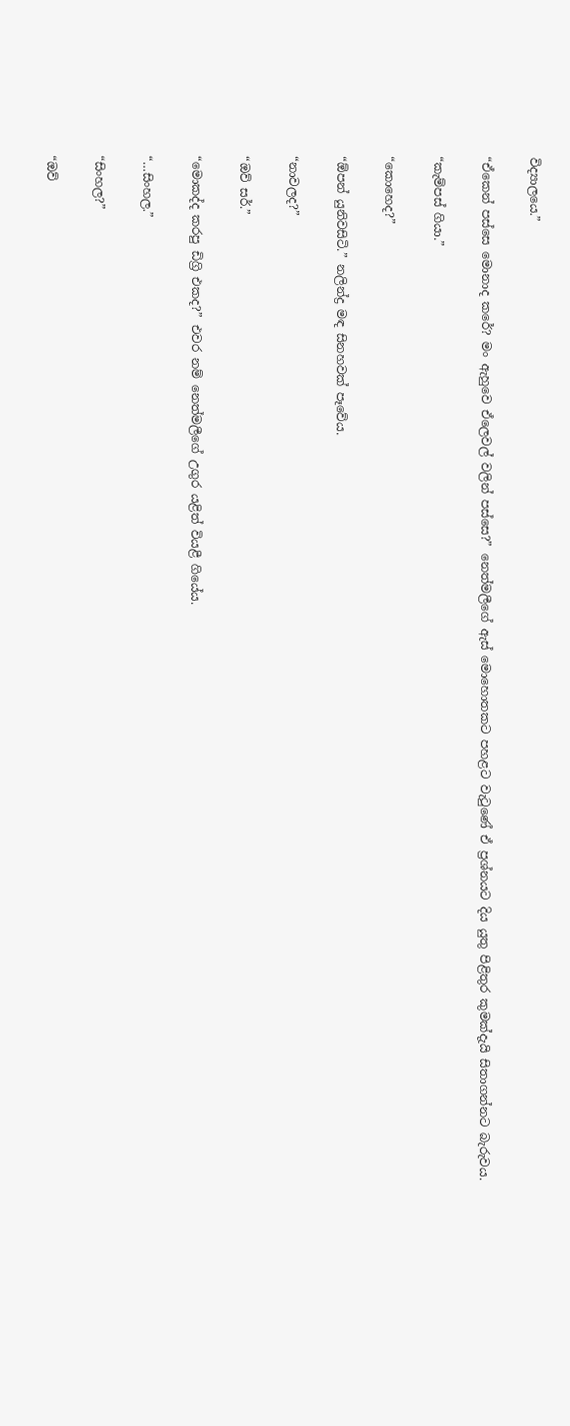විද්‍යාලයෙ.”

“ඒකෙන් පස්සෙ මොනාද කරේ? මං ඇහුවෙ ඒලෙවල් වලින් පස්සෙ?” නෙත්මලීගේ ඇස් මොහොතකට පහළට වැටුණේ ඒ ප්‍රශ්නයට දිය යුතු පිළිතුර කුමක්දැයි සිතාගන්නට බැරුවය.

“කැම්පස් ගියා.”

“කොහෙද?”

“ඕපන් යුනිවසිටි.” නලින්ද්‍ර මඳ සිනහවක් පෑවේය.

“නාවලද?”

“ඔව් සර්.”

“මොකද්ද කරපු ඩිග්‍රි එකද?” එවර නම් නෙත්මලීගේ උගුර යළිත් වියළී ගියේය.

“…සිංහල.”

“සිංහල?”

“ඔව්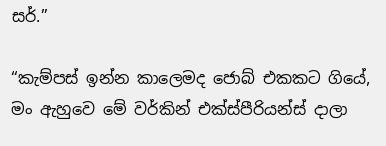සර්.”

“කැම්පස් ඉන්න කාලෙමද ජොබ් එකකට ගියේ, මං ඇහුවෙ මේ වර්කින් එක්ස්පීරියන්ස් දාලා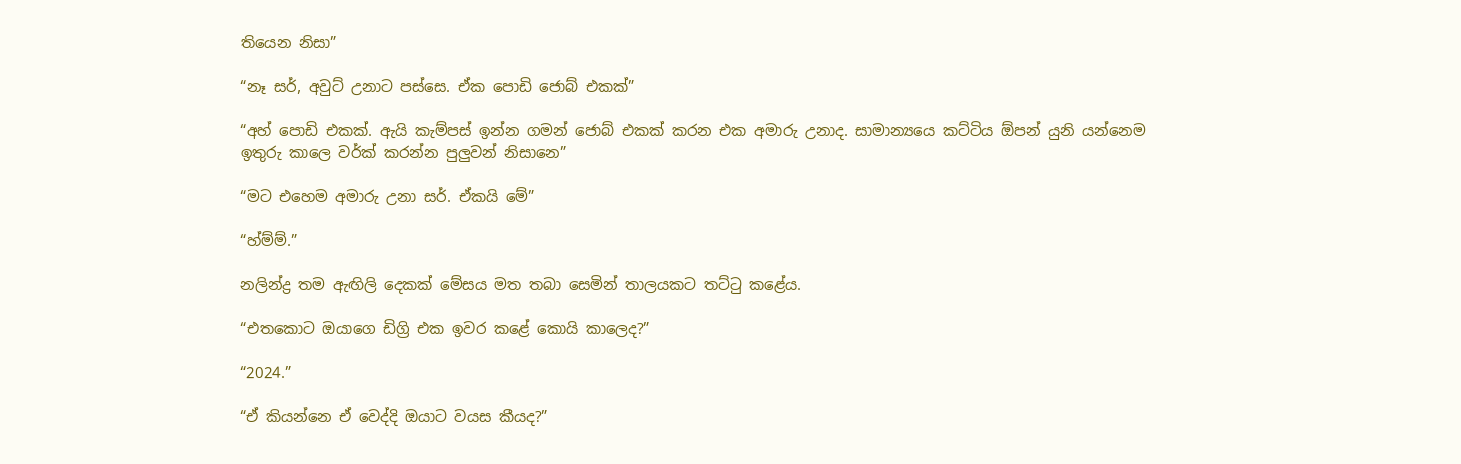තියෙන නිසා”

“නෑ සර්, අවුට් උනාට පස්සෙ. ඒක පොඩි ජොබ් එකක්”

“අහ් පොඩි එකක්. ඇයි කැම්පස් ඉන්න ගමන් ජොබ් එකක් කරන එක අමාරු උනාද. සාමාන්‍යයෙ කට්ටිය ඕපන් යුනි යන්නෙම ඉතුරු කාලෙ වර්ක් කරන්න පුලුවන් නිසානෙ”

“මට එහෙම අමාරු උනා සර්. ඒකයි මේ”

“හ්ම්ම්.”

නලින්ද්‍ර තම ඇඟිලි දෙකක් මේසය මත තබා සෙමින් තාලයකට තට්ටු කළේය.

“එතකොට ඔයාගෙ ඩිග්‍රි එක ඉවර කළේ කොයි කාලෙද?”

“2024.”

“ඒ කියන්නෙ ඒ වෙද්දි ඔයාට වයස කීයද?”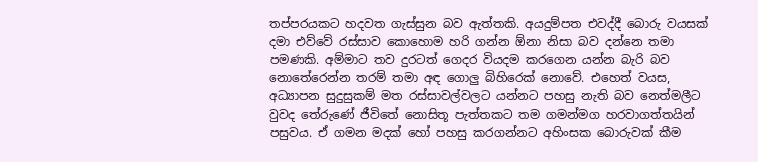තප්පරයකට හදවත ගැස්සුන බව ඇත්තකි. අයදුම්පත එවද්දී බොරු වයසක් දමා එව්වේ රස්සාව කොහොම හරි ගන්න ඕනා නිසා බව දන්නෙ තමා පමණකි. අම්මාට තව දුරටත් ගෙදර වියදම කරගෙන යන්න බැරි බව නොතේරෙන්න තරම් තමා අඳ ගොලු බිහිරෙක් නොවේ. එහෙත් වයස, අධ්‍යාපන සුදුසුකම් මත රස්සාවල්වලට යන්නට පහසු නැති බව නෙත්මලීට වුවද තේරුණේ ජීවිතේ නොසිතූ පැත්තකට තම ගමන්මග හරවාගත්තයින් පසුවය. ඒ ගමන මදක් හෝ පහසු කරගන්නට අහිංසක බොරුවක් කීම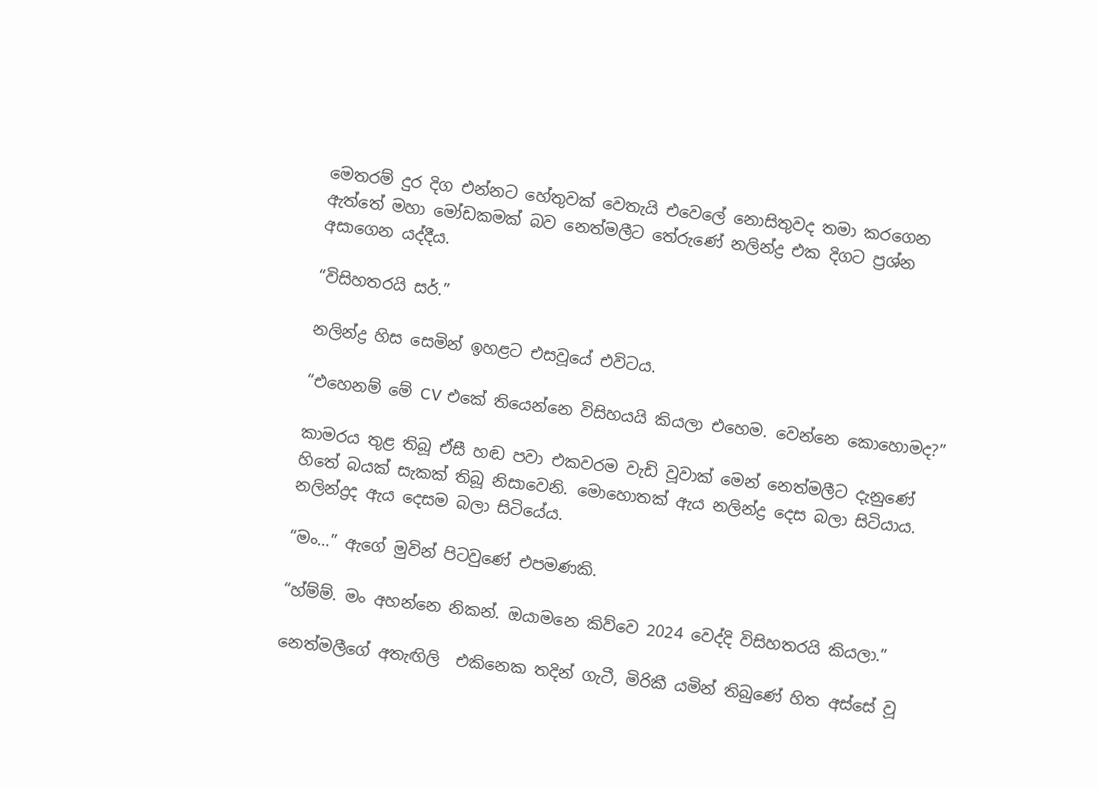මෙතරම් දුර දිග එන්නට හේතුවක් වෙතැයි එවෙලේ නොසිතුවද තමා කරගෙන ඇත්තේ මහා මෝඩකමක් බව නෙත්මලීට තේරුණේ නලින්ද්‍ර එක දිගට ප්‍රශ්න අසාගෙන යද්දීය.

“විසිහතරයි සර්.”

නලින්ද්‍ර හිස සෙමින් ඉහළට එසවූයේ එවිටය.

“එහෙනම් මේ CV එකේ තියෙන්නෙ විසිහයයි කියලා එහෙම. වෙන්නෙ කොහොමද?”

කාමරය තුළ තිබූ ඒසී හඬ පවා එකවරම වැඩි වූවාක් මෙන් නෙත්මලීට දැනුණේ හිතේ බයක් සැකක් තිබූ නිසාවෙනි. මොහොතක් ඇය නලින්ද්‍ර දෙස බලා සිටියාය. නලින්ද්‍රද ඇය දෙසම බලා සිටියේය.

“මං…” ඇගේ මුවින් පිටවුණේ එපමණකි.

“හ්ම්ම්. මං අහන්නෙ නිකන්. ඔයාමනෙ කිව්වෙ 2024 වෙද්දි විසිහතරයි කියලා.”

නෙත්මලීගේ අතැඟිලි  එකිනෙක තදින් ගැටී, මිරිකී යමින් තිබුණේ හිත අස්සේ වූ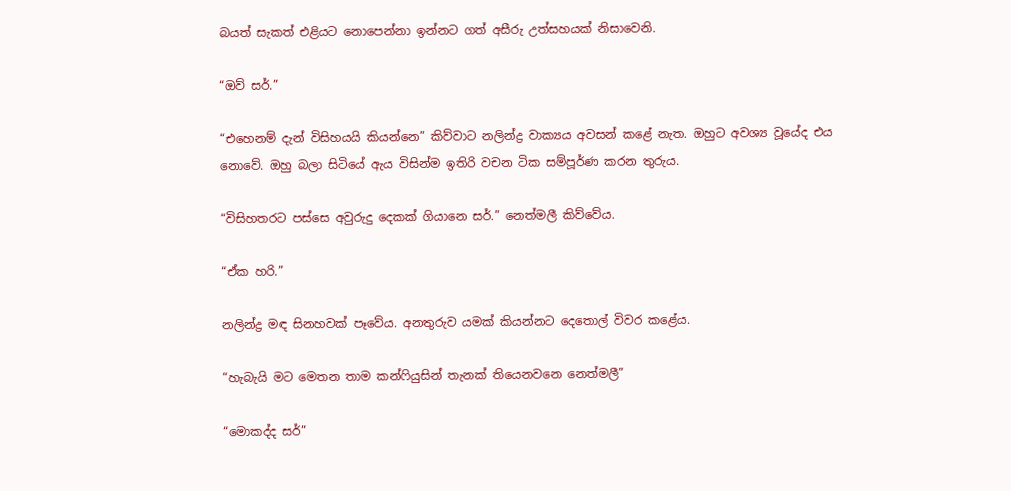බයත් සැකත් එළියට නොපෙන්නා ඉන්නට ගත් අසීරු උත්සහයක් නිසාවෙනි.

“ඔව් සර්.”

“එහෙනම් දැන් විසිහයයි කියන්නෙ” කිව්වාට නලින්ද්‍ර වාක්‍යය අවසන් කළේ නැත. ඔහුට අවශ්‍ය වූයේද එය නොවේ. ඔහු බලා සිටියේ ඇය විසින්ම ඉතිරි වචන ටික සම්පූර්ණ කරන තුරුය.

“විසිහතරට පස්සෙ අවුරුදු දෙකක් ගියානෙ සර්.” නෙත්මලී කිව්වේය.

“ඒක හරි.”

නලින්ද්‍ර මඳ සිනහවක් පෑවේය. අනතුරුව යමක් කියන්නට දෙතොල් විවර කළේය.

“හැබැයි මට මෙතන තාම කන්ෆියුසින් තැනක් තියෙනවනෙ නෙත්මලී”

“මොකද්ද සර්”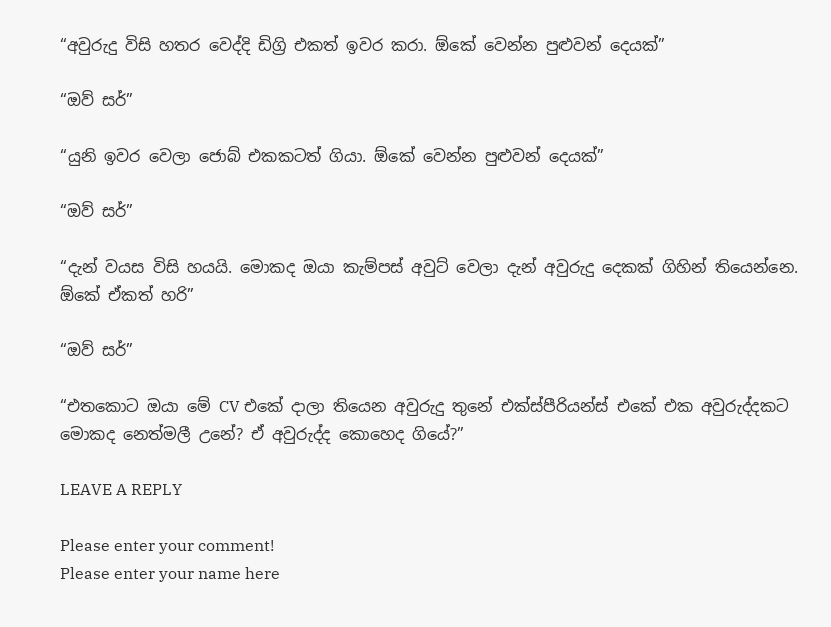“අවුරුදු විසි හතර වෙද්දි ඩිග්‍රි එකත් ඉවර කරා. ඕකේ වෙන්න පුළුවන් දෙයක්”

“ඔව් සර්”

“යුනි ඉවර වෙලා ජොබ් එකකටත් ගියා. ඕකේ වෙන්න පුළුවන් දෙයක්”

“ඔව් සර්”

“දැන් වයස විසි හයයි. මොකද ඔයා කැම්පස් අවුට් වෙලා දැන් අවුරුදු දෙකක් ගිහින් තියෙන්නෙ. ඕකේ ඒකත් හරි”

“ඔව් සර්”

“එතකොට ඔයා මේ CV එකේ දාලා තියෙන අවුරුදු තුනේ එක්ස්පීරියන්ස් එකේ එක අවුරුද්දකට මොකද නෙත්මලී උනේ? ඒ අවුරුද්ද කොහෙද ගියේ?”

LEAVE A REPLY

Please enter your comment!
Please enter your name here